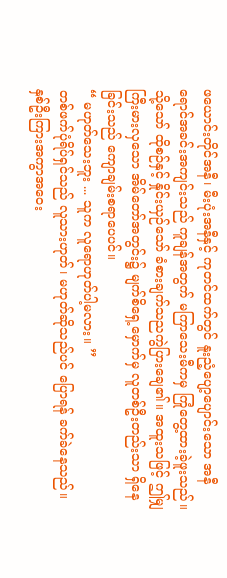ဖယောင်းတိုင်အနီ၊ မီးပုံးအနီနှင့် ကုတင်ထက်တွင် နူးညံ့ပျော့ပျောင်းသော အနီရောင်အခင်းအကျင်းသည် ကူချန်အတွက် မကြာသေးမီကမှ ကြုံတွေ့ထားခဲ့ဖူးသည်။
သို့သော် ထိုစဉ်နှင့် နှိုင်းယှဉ်သော် ခံစားချက်သညကွဲပြားချေ၏။ အထူးသဖြင့် ဤမျှကြီးမားလှသော အိမ်တော်အတွင်း၌ မျက်စိရှေ့မှောက်မှ လူတစ်ဦးတည်းသာ ရှိနေခြင်းသည် ကျောချမ်းစရာပေပင်။
“ မဟုတ်သေးဘူး ... သူက လူရောဟုတ်ပါ့မလား။ ”
တစ်ဖက်ပုံရိပ်ရှင်သည် လူသားဟုတ်၊ မဟုတ်ဆိုသည်ပင် ပြောရန် ခက်ခဲနေသည်။ နှစ်ဦးကြားအကွာအဝေး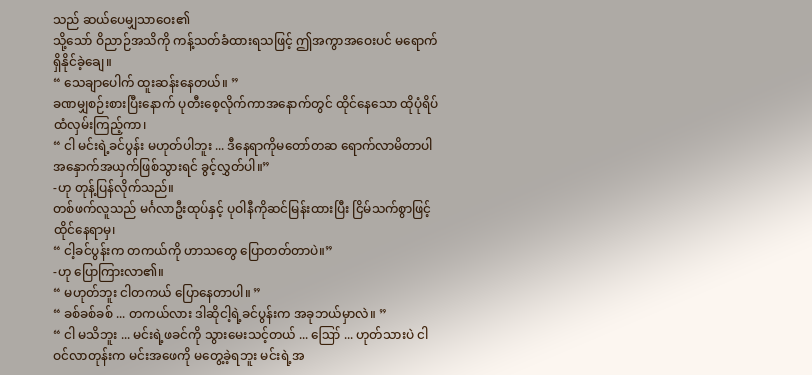သည် ဆယ်ပေမျှသာဝေး၏
သို့သော် ဝိညာဉ်အသိကို ကန့်သတ်ခံထားရသဖြင့် ဤအကွာအဝေးပင် မရောက်ရှိနိုင်ခဲ့ချေ။
“ သေချာပေါက် ထူးဆန်းနေတယ်။ ”
ခဏမျှစဉ်းစားပြီးနောက် ပုတီးစေ့လိုက်ကာအနောက်တွင် ထိုင်နေသော ထိုပုံရိပ်ထံလှမ်းကြည့်ကာ၊
“ ငါ မင်းရဲ့ခင်ပွန်း မဟုတ်ပါဘူး ... ဒီနေရာကိုမတော်တဆ ရောက်လာမိတာပါ အနှောက်အယှက်ဖြစ်သွားရင် ခွင့်လွှတ်ပါ။”
-ဟု တုန့်ပြန်လိုက်သည်။
တစ်ဖက်လူသည် မင်္ဂလာဦးထုပ်နှင့် ပုဝါနီကိုဆင်မြန်းထားပြီး ငြိမ်သက်စွာဖြင့် ထိုင်နေရာမှ၊
“ ငါ့ခင်ပွန်းက တကယ်ကို ဟာသတွေ ပြောတတ်တာပဲ။”
-ဟု ပြောကြားလာ၏။
“ မဟုတ်ဘူး ငါတကယ် ပြောနေတာပါ။ ”
“ ခစ်ခစ်ခစ် ... တကယ်လား ဒါဆိုငါ့ရဲ့ခင်ပွန်းက အခုဘယ်မှာလဲ။ ”
“ ငါ မသိဘူး ... မင်းရဲ့ဖခင်ကို သွားမေးသင့်တယ် ... ဪ ... ဟုတ်သားပဲ ငါဝင်လာတုန်းက မင်းအဖေကို မတွေ့ခဲ့ရဘူး မင်းရဲ့အ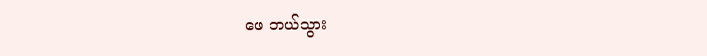ဖေ ဘယ်သွား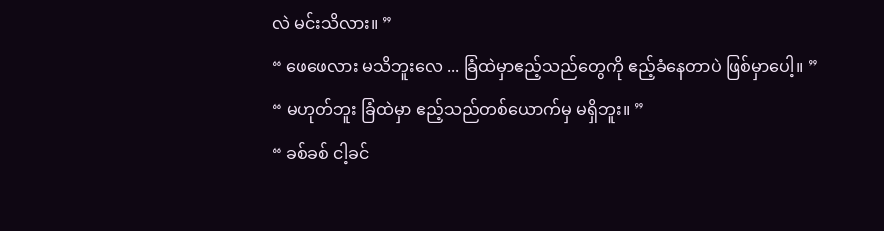လဲ မင်းသိလား။ ”
“ ဖေဖေလား မသိဘူးလေ ... ခြံထဲမှာဧည့်သည်တွေကို ဧည့်ခံနေတာပဲ ဖြစ်မှာပေါ့။ ”
“ မဟုတ်ဘူး ခြံထဲမှာ ဧည့်သည်တစ်ယောက်မှ မရှိဘူး။ ”
“ ခစ်ခစ် ငါ့ခင်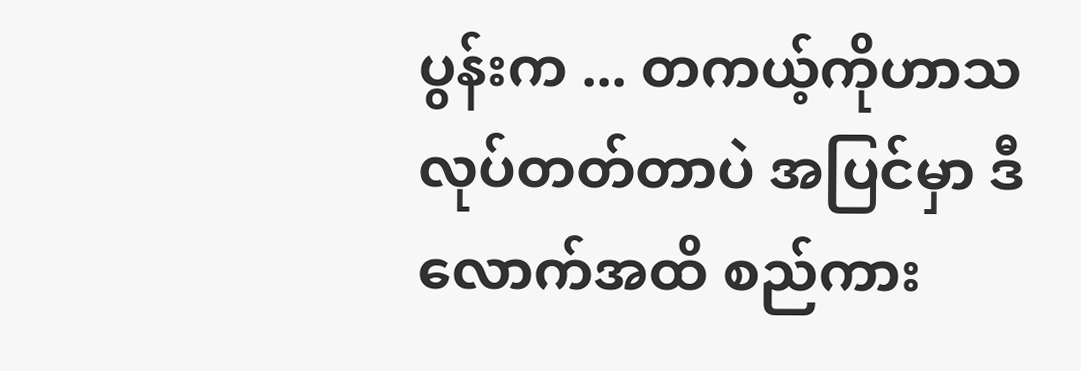ပွန်းက ... တကယ့်ကိုဟာသလုပ်တတ်တာပဲ အပြင်မှာ ဒီလောက်အထိ စည်ကား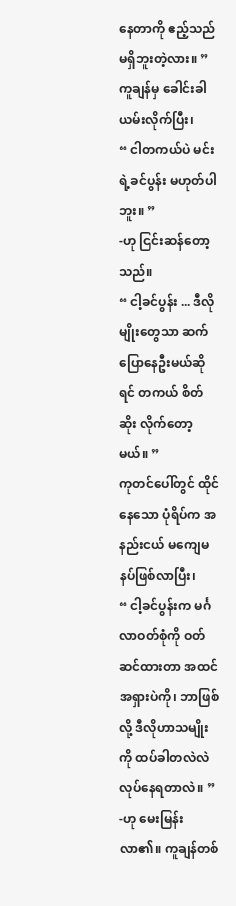နေတာကို ဧည့်သည်မရှိဘူးတဲ့လား။ ”
ကူချန်မှ ခေါင်းခါယမ်းလိုက်ပြီး၊
“ ငါတကယ်ပဲ မင်းရဲ့ခင်ပွန်း မဟုတ်ပါဘူး။ ”
-ဟု ငြင်းဆန်တော့သည်။
“ ငါ့ခင်ပွန်း ... ဒီလိုမျိုးတွေသာ ဆက်ပြောနေဦးမယ်ဆိုရင် တကယ် စိတ်ဆိုး လိုက်တော့မယ်။ ”
ကုတင်ပေါ်တွင် ထိုင်နေသော ပုံရိပ်က အနည်းငယ် မကျေမနပ်ဖြစ်လာပြီး၊
“ ငါ့ခင်ပွန်းက မင်္ဂလာဝတ်စုံကို ဝတ်ဆင်ထားတာ အထင်အရှားပဲကို၊ ဘာဖြစ်လို့ ဒီလိုဟာသမျိုးကို ထပ်ခါတလဲလဲ လုပ်နေရတာလဲ။ ”
-ဟု မေးမြန်းလာ၏။ ကူချန်တစ်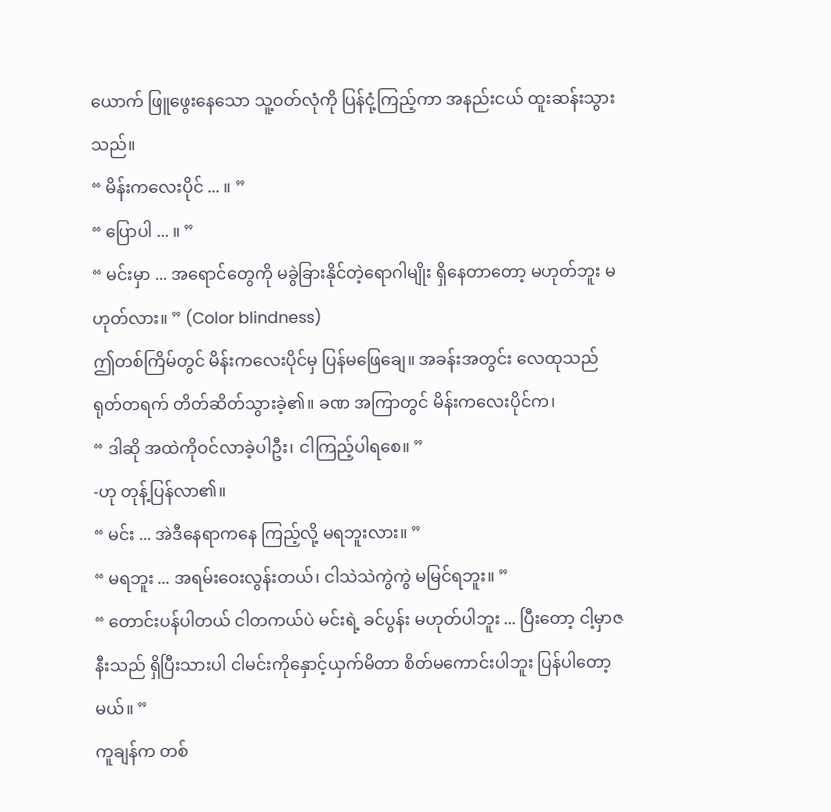ယောက် ဖြူဖွေးနေသော သူ့ဝတ်လုံကို ပြန်ငုံ့ကြည့်ကာ အနည်းငယ် ထူးဆန်းသွားသည်။
“ မိန်းကလေးပိုင် ... ။ ”
“ ပြောပါ ... ။ ”
“ မင်းမှာ ... အရောင်တွေကို မခွဲခြားနိုင်တဲ့ရောဂါမျိုး ရှိနေတာတော့ မဟုတ်ဘူး မဟုတ်လား။ ” (Color blindness)
ဤတစ်ကြိမ်တွင် မိန်းကလေးပိုင်မှ ပြန်မဖြေချေ။ အခန်းအတွင်း လေထုသည် ရုတ်တရက် တိတ်ဆိတ်သွားခဲ့၏။ ခဏ အကြာတွင် မိန်းကလေးပိုင်က၊
“ ဒါဆို အထဲကိုဝင်လာခဲ့ပါဦး၊ ငါကြည့်ပါရစေ။ ”
-ဟု တုန့်ပြန်လာ၏။
“ မင်း ... အဲဒီနေရာကနေ ကြည့်လို့ မရဘူးလား။ ”
“ မရဘူး ... အရမ်းဝေးလွန်းတယ်၊ ငါသဲသဲကွဲကွဲ မမြင်ရဘူး။ ”
“ တောင်းပန်ပါတယ် ငါတကယ်ပဲ မင်းရဲ့ ခင်ပွန်း မဟုတ်ပါဘူး ... ပြီးတော့ ငါ့မှာဇနီးသည် ရှိပြီးသားပါ ငါမင်းကိုနှောင့်ယှက်မိတာ စိတ်မကောင်းပါဘူး ပြန်ပါတော့မယ်။ ”
ကူချန်က တစ်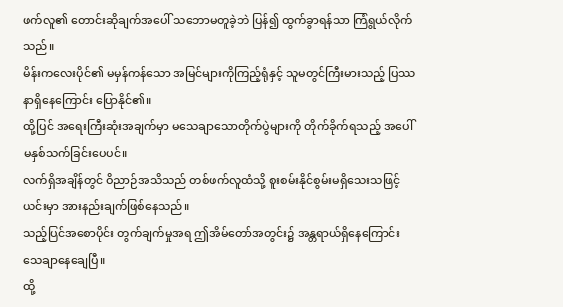ဖက်လူ၏ တောင်းဆိုချက်အပေါ် သဘောမတူခဲ့ဘဲ ပြန်၍ ထွက်ခွာရန်သာ ကြံရွယ်လိုက်သည်။
မိန်းကလေးပိုင်၏ မမှန်ကန်သော အမြင်များကိုကြည့်ရုံနှင့် သူမတွင်ကြီးမားသည့် ပြဿနာရှိနေကြောင်း ပြောနိုင်၏။
ထို့ပြင် အရေးကြီးဆုံးအချက်မှာ မသေချာသောတိုက်ပွဲများကို တိုက်ခိုက်ရသည့် အပေါ် မနှစ်သက်ခြင်းပေပင်။
လက်ရှိအချိန်တွင် ဝိညာဉ်အသိသည် တစ်ဖက်လူထံသို့ စူးစမ်းနိုင်စွမ်းမရှိသေးသဖြင့် ယင်းမှာ အားနည်းချက်ဖြစ်နေသည်။
သည့်ပြင်အစောပိုင်း တွက်ချက်မှုအရ ဤအိမ်တော်အတွင်း၌ အန္တရာယ်ရှိနေကြောင်း သေချာနေချေပြီ။
ထို့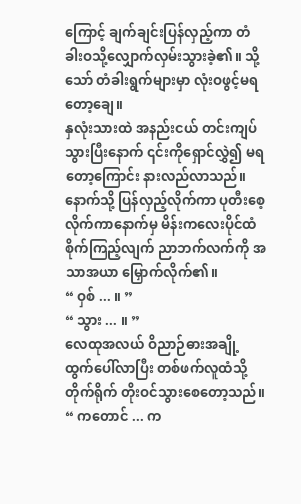ကြောင့် ချက်ချင်းပြန်လှည့်ကာ တံခါးဝသို့လျှောက်လှမ်းသွားခဲ့၏။ သို့သော် တံခါးရွက်များမှာ လုံးဝဖွင့်မရတော့ချေ။
နှလုံးသားထဲ အနည်းငယ် တင်းကျပ်သွားပြီးနောက် ၎င်းကိုရှောင်လွှဲ၍ မရတော့ကြောင်း နားလည်လာသည်။
နောက်သို့ ပြန်လှည့်လိုက်ကာ ပုတီးစေ့လိုက်ကာနောက်မှ မိန်းကလေးပိုင်ထံ စိုက်ကြည့်လျက် ညာဘက်လက်ကို အသာအယာ မြှောက်လိုက်၏။
“ ဝှစ် ... ။ ”
“ သွား ... ။ ”
လေထုအလယ် ဝိညာဉ်ဓားအချို့ ထွက်ပေါ်လာပြီး တစ်ဖက်လူထံသို့ တိုက်ရိုက် တိုးဝင်သွားစေတော့သည်။
“ ကတောင် ... က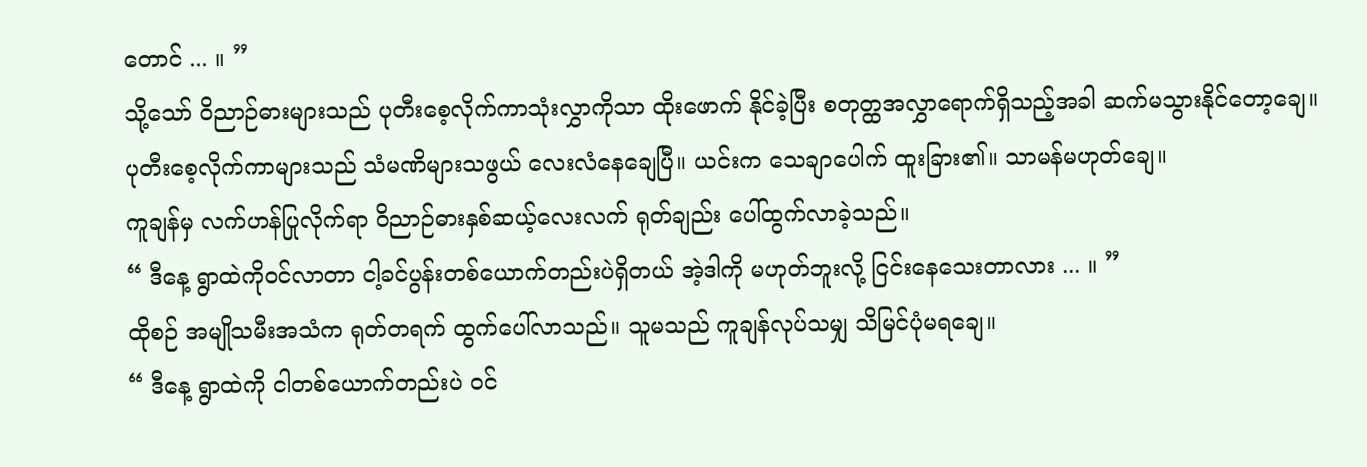တောင် ... ။ ”
သို့သော် ဝိညာဉ်ဓားများသည် ပုတီးစေ့လိုက်ကာသုံးလွှာကိုသာ ထိုးဖောက် နိုင်ခဲ့ပြီး စတုတ္ထအလွှာရောက်ရှိသည့်အခါ ဆက်မသွားနိုင်တော့ချေ။
ပုတီးစေ့လိုက်ကာများသည် သံမဏိများသဖွယ် လေးလံနေချေပြီ။ ယင်းက သေချာပေါက် ထူးခြား၏။ သာမန်မဟုတ်ချေ။
ကူချန်မှ လက်ဟန်ပြုလိုက်ရာ ဝိညာဉ်ဓားနှစ်ဆယ့်လေးလက် ရုတ်ချည်း ပေါ်ထွက်လာခဲ့သည်။
“ ဒီနေ့ ရွာထဲကိုဝင်လာတာ ငါ့ခင်ပွန်းတစ်ယောက်တည်းပဲရှိတယ် အဲ့ဒါကို မဟုတ်ဘူးလို့ ငြင်းနေသေးတာလား ... ။ ”
ထိုစဉ် အမျိုသမီးအသံက ရုတ်တရက် ထွက်ပေါ်လာသည်။ သူမသည် ကူချန်လုပ်သမျှ သိမြင်ပုံမရချေ။
“ ဒီနေ့ ရွာထဲကို ငါတစ်ယောက်တည်းပဲ ဝင်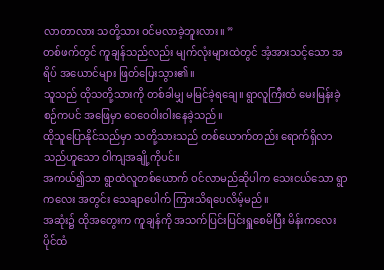လာတာလား သတို့သား ဝင်မလာခဲ့ဘူးလား။ ”
တစ်ဖက်တွင် ကူချန်သည်လည်း မျက်လုံးများထဲတွင် အံ့အားသင့်သော အရိပ် အယောင်များ ဖြတ်ပြေးသွား၏။
သူသည် ထိုသတို့သားကို တစ်ခါမျှ မမြင်ခဲ့ရချေ။ ရွာလူကြီးထံ မေးမြန်းခဲ့စဉ်ကပင် အဖြေမှာ ဝေဝေဝါးဝါးနေခဲ့သည်။
ထိုသူပြောနိုင်သည်မှာ သတို့သားသည် တစ်ယောက်တည်း ရောက်ရှိလာသည်ဟူသော ဝါကျအချို့ကိုပင်။
အကယ်၍သာ ရွာထဲလူတစ်ယောက် ဝင်လာမည်ဆိုပါက သေးငယ်သော ရွာကလေး အတွင်း သေချာပေါက် ကြားသိရပေလိမ့်မည်။
အဆုံး၌ ထိုအတွေးက ကူချန်ကို အသက်ပြင်းပြင်းရှူစေမိပြီး မိန်းကလေးပိုင်ထံ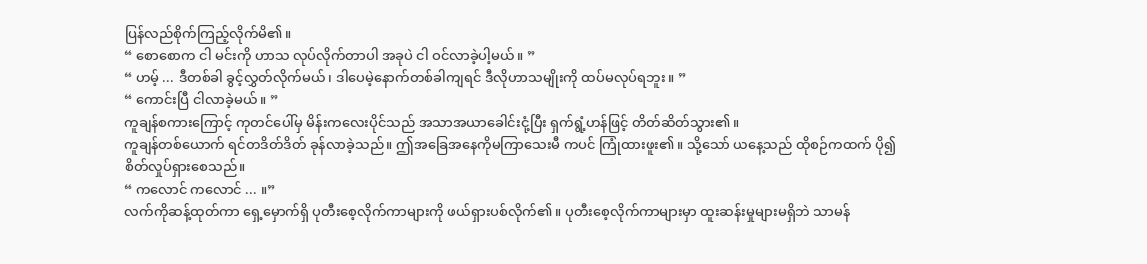ပြန်လည်စိုက်ကြည့်လိုက်မိ၏။
“ စောစောက ငါ မင်းကို ဟာသ လုပ်လိုက်တာပါ အခုပဲ ငါ ဝင်လာခဲ့ပါ့မယ်။ ”
“ ဟမ့် ... ဒီတစ်ခါ ခွင့်လွှတ်လိုက်မယ်၊ ဒါပေမဲ့နောက်တစ်ခါကျရင် ဒီလိုဟာသမျိုးကို ထပ်မလုပ်ရဘူး။ ”
“ ကောင်းပြီ ငါလာခဲ့မယ်။ ”
ကူချန်စကားကြောင့် ကုတင်ပေါ်မှ မိန်းကလေးပိုင်သည် အသာအယာခေါင်းငုံ့ပြီး ရှက်ရွံ့ဟန်ဖြင့် တိတ်ဆိတ်သွား၏။
ကူချန်တစ်ယောက် ရင်တဒိတ်ဒိတ် ခုန်လာခဲ့သည်။ ဤအခြေအနေကိုမကြာသေးမီ ကပင် ကြုံထားဖူး၏။ သို့သော် ယနေ့သည် ထိုစဉ်ကထက် ပို၍စိတ်လှုပ်ရှားစေသည်။
“ ကလောင် ကလောင် ... ။”
လက်ကိုဆန့်ထုတ်ကာ ရှေ့မှောက်ရှိ ပုတီးစေ့လိုက်ကာများကို ဖယ်ရှားပစ်လိုက်၏။ ပုတီးစေ့လိုက်ကာများမှာ ထူးဆန်းမှုများမရှိဘဲ သာမန်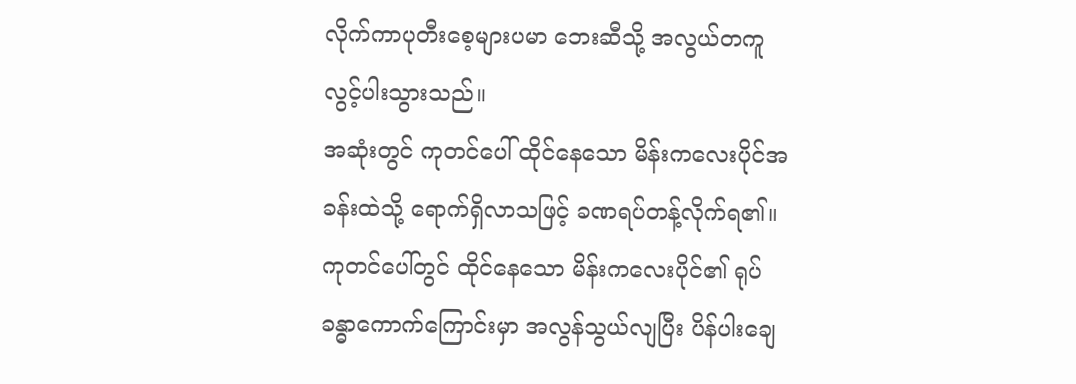လိုက်ကာပုတီးစေ့များပမာ ဘေးဆီသို့ အလွယ်တကူ လွင့်ပါးသွားသည်။
အဆုံးတွင် ကုတင်ပေါ် ထိုင်နေသော မိန်းကလေးပိုင်အခန်းထဲသို့ ရောက်ရှိလာသဖြင့် ခဏရပ်တန့်လိုက်ရ၏။
ကုတင်ပေါ်တွင် ထိုင်နေသော မိန်းကလေးပိုင်၏ ရုပ်ခန္ဓာကောက်ကြောင်းမှာ အလွန်သွယ်လျပြီး ပိန်ပါးချေ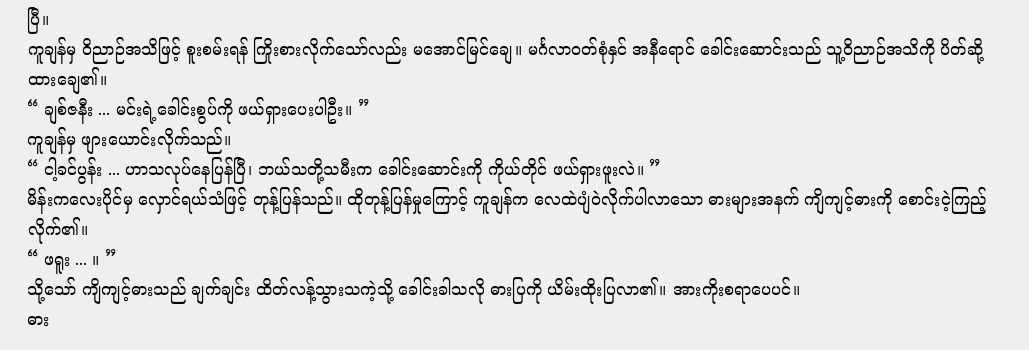ပြီ။
ကူချန်မှ ဝိညာဉ်အသိဖြင့် စူးစမ်းရန် ကြိုးစားလိုက်သော်လည်း မအောင်မြင်ချေ။ မင်္ဂလာဝတ်စုံနှင် အနီရောင် ခေါင်းဆောင်းသည် သူ့ဝိညာဉ်အသိကို ပိတ်ဆို့ထားချေ၏။
“ ချစ်ဇနီး ... မင်းရဲ့ခေါင်းစွပ်ကို ဖယ်ရှားပေးပါဦး။ ”
ကူချန်မှ ဖျားယောင်းလိုက်သည်။
“ ငါ့ခင်ပွန်း ... ဟာသလုပ်နေပြန်ပြီ၊ ဘယ်သတို့သမီးက ခေါင်းဆောင်းကို ကိုယ်တိုင် ဖယ်ရှားဖူးလဲ။ ”
မိန်းကလေးပိုင်မှ လှောင်ရယ်သံဖြင့် တုန့်ပြန်သည်။ ထိုတုန့်ပြန်မှုကြောင့် ကူချန်က လေထဲပျံဝဲလိုက်ပါလာသော ဓားများအနက် ကျိကျင့်ဓားကို စောင်းငဲ့ကြည့်လိုက်၏။
“ ဖရူး ... ။ ”
သို့သော် ကျိကျင့်ဓားသည် ချက်ချင်း ထိတ်လန့်သွားသကဲ့သို့ ခေါင်းခါသလို ဓားပြကို ယိမ်းထိုးပြလာ၏။ အားကိုးစရာပေပင်။
ဓား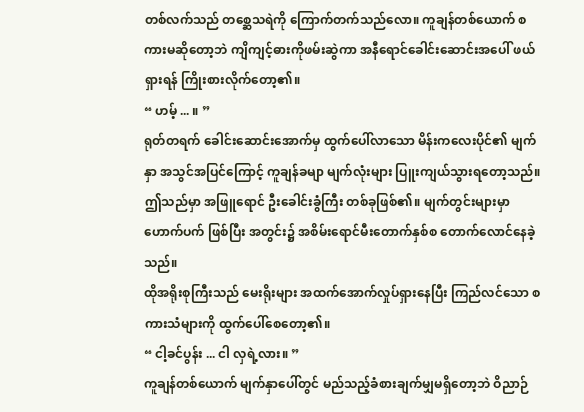တစ်လက်သည် တစ္ဆေသရဲကို ကြောက်တက်သည်လော။ ကူချန်တစ်ယောက် စကားမဆိုတော့ဘဲ ကျိကျင့်ဓားကိုဖမ်းဆွဲကာ အနီရောင်ခေါင်းဆောင်းအပေါ် ဖယ်ရှားရန် ကြိုးစားလိုက်တော့၏။
“ ဟမ့် ... ။ ”
ရုတ်တရက် ခေါင်းဆောင်းအောက်မှ ထွက်ပေါ်လာသော မိန်းကလေးပိုင်၏ မျက်နှာ အသွင်အပြင်ကြောင့် ကူချန်ခမျာ မျက်လုံးများ ပြူးကျယ်သွားရတော့သည်။
ဤသည်မှာ အဖြူရောင် ဦးခေါင်းခွံကြီး တစ်ခုဖြစ်၏။ မျက်တွင်းများမှာ ဟောက်ပက် ဖြစ်ပြီး အတွင်း၌ အစိမ်းရောင်မီးတောက်နှစ်စ တောက်လောင်နေခဲ့သည်။
ထိုအရိုးစုကြီးသည် မေးရိုးများ အထက်အောက်လှုပ်ရှားနေပြီး ကြည်လင်သော စကားသံများကို ထွက်ပေါ်စေတော့၏။
“ ငါ့ခင်ပွန်း ... ငါ လှရဲ့လား။ ”
ကူချန်တစ်ယောက် မျက်နှာပေါ်တွင် မည်သည့်ခံစားချက်မျှမရှိတော့ဘဲ ဝိညာဉ်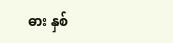ဓား နှစ်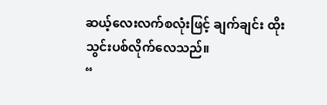ဆယ့်လေးလက်စလုံးဖြင့် ချက်ချင်း ထိုးသွင်းပစ်လိုက်လေသည်။
“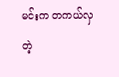မင်းက တကယ်လှတဲ့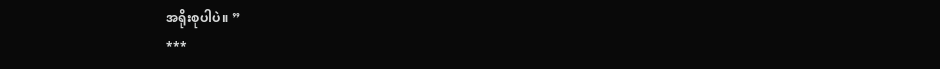အရိုးစုပါပဲ။ ”
***